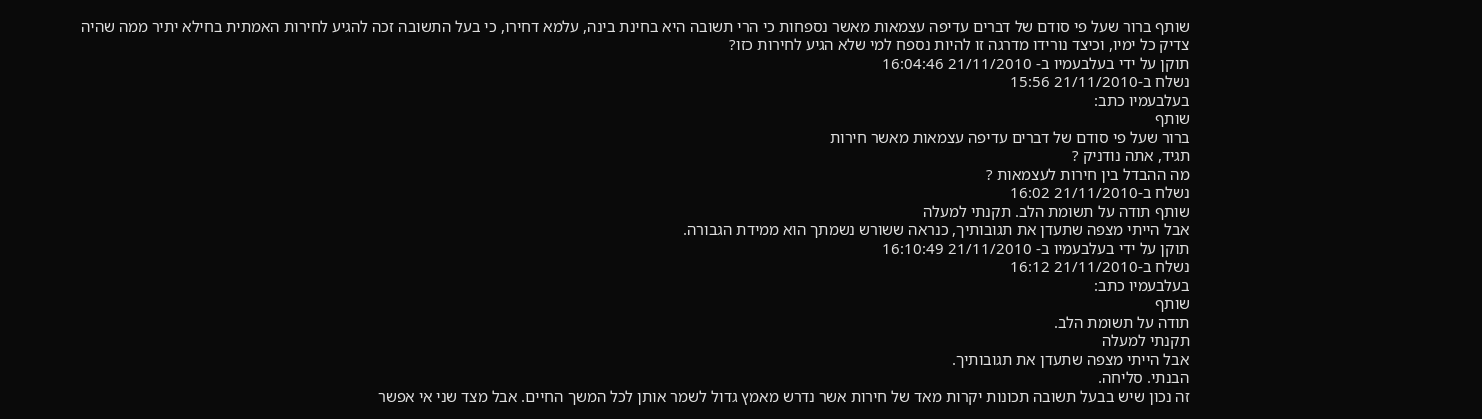שותף ברור שעל פי סודם של דברים עדיפה עצמאות מאשר נספחות כי הרי תשובה היא בחינת בינה, עלמא דחירו, כי בעל התשובה זכה להגיע לחירות האמתית בחילא יתיר ממה שהיה צדיק כל ימיו, וכיצד נורידו מדרגה זו להיות נספח למי שלא הגיע לחירות כזו?
תוקן על ידי בעלבעמיו ב- 21/11/2010 16:04:46
נשלח ב-21/11/2010 15:56
בעלבעמיו כתב:
שותף
ברור שעל פי סודם של דברים עדיפה עצמאות מאשר חירות
תגיד, אתה נודניק ?
מה ההבדל בין חירות לעצמאות ?
נשלח ב-21/11/2010 16:02
שותף תודה על תשומת הלב. תקנתי למעלה
אבל הייתי מצפה שתעדן את תגובותיך, כנראה ששורש נשמתך הוא ממידת הגבורה.
תוקן על ידי בעלבעמיו ב- 21/11/2010 16:10:49
נשלח ב-21/11/2010 16:12
בעלבעמיו כתב:
שותף
תודה על תשומת הלב.
תקנתי למעלה
אבל הייתי מצפה שתעדן את תגובותיך.
הבנתי. סליחה.
זה נכון שיש בבעל תשובה תכונות יקרות מאד של חירות אשר נדרש מאמץ גדול לשמר אותן לכל המשך החיים. אבל מצד שני אי אפשר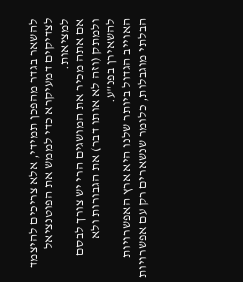להשאר בגדר מהפכן תמידי, אלא צריכים להיצמד לצדיקים דמעיקרא כדי לממש את הפוטנציאל למציאות.
אם אתה מכיר את המושגים הרי יש צורך לבסם ולמתק (וזה לא אותו דבר) את הגבורות ולא להשאירן בפנ"ע.
האוייב הגדול ביותר שלנו היא ארץ האפשרויות הבלתי מוגבלות, כלומר שנשארים רק עם אפשרויות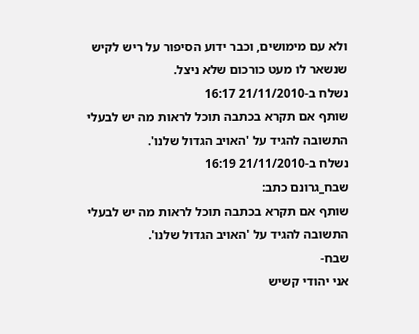ולא עם מימושים, וכבר ידוע הסיפור על ריש לקיש שנשאר לו מעט כורכום שלא ניצל.
נשלח ב-21/11/2010 16:17
שותף אם תקרא בכתבה תוכל לראות מה יש לבעלי התשובה להגיד על 'האויב הגדול שלנו'.
נשלח ב-21/11/2010 16:19
שבח_גרונם כתב:
שותף אם תקרא בכתבה תוכל לראות מה יש לבעלי התשובה להגיד על 'האויב הגדול שלנו'.
שבח-
אני יהודי קשיש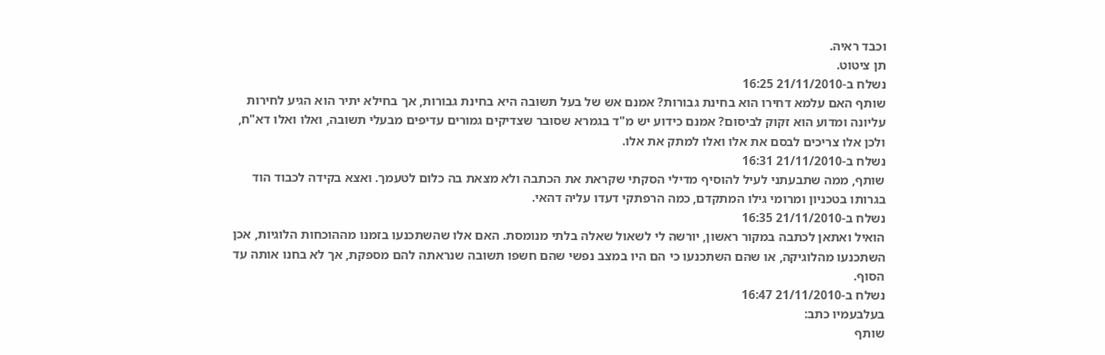וכבד ראיה.
תן ציטוט.
נשלח ב-21/11/2010 16:25
שותף האם עלמא דחירו הוא בחינת גבורות? אמנם אש של בעל תשובה היא בחינת גבורות, אך בחילא יתיר הוא הגיע לחירות עליונה ומדוע הוא זקוק לביסום? אמנם כידוע יש מ"ד בגמרא שסובר שצדיקים גמורים עדיפים מבעלי תשובה, ואלו ואלו דא"ח, ולכן אלו צריכים לבסם את אלו ואלו למתק את אלו.
נשלח ב-21/11/2010 16:31
שותף, ממה שתבעתני לעיל להוסיף מדילי הסקתי שקראת את הכתבה ולא מצאת בה כלום לטעמך. ואצא בקידה לכבוד הוד בגרותו בטכניון ומרומי גילו המתקדם, כמה הרפתקי דעדו עליה דהאי.
נשלח ב-21/11/2010 16:35
הואיל ואתאן לכתבה במקור ראשון, יורשה לי לשאול שאלה בלתי מנומסת. האם אלו שהשתכנעו בזמנו מההוכחות הלוגיות, אכן השתכנעו מהלוגיקה, או שהם השתכנעו כי הם היו במצב נפשי שהם חשפו תשובה שנראתה להם מספקת, אך לא בחנו אותה עד הסוף.
נשלח ב-21/11/2010 16:47
בעלבעמיו כתב:
שותף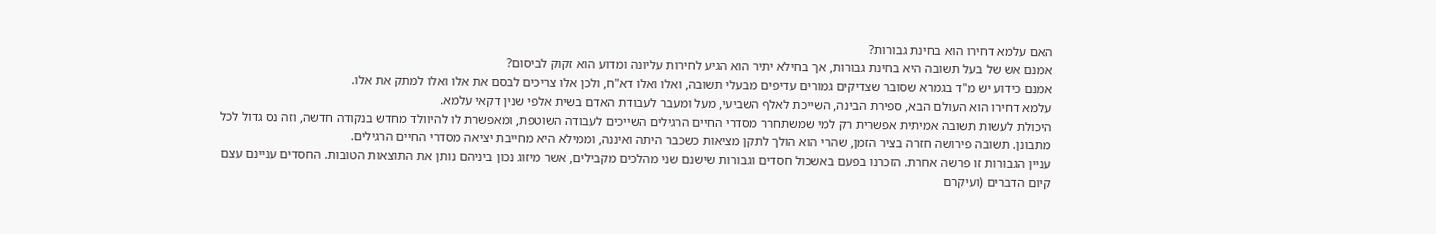האם עלמא דחירו הוא בחינת גבורות?
אמנם אש של בעל תשובה היא בחינת גבורות, אך בחילא יתיר הוא הגיע לחירות עליונה ומדוע הוא זקוק לביסום?
אמנם כידוע יש מ"ד בגמרא שסובר שצדיקים גמורים עדיפים מבעלי תשובה, ואלו ואלו דא"ח, ולכן אלו צריכים לבסם את אלו ואלו למתק את אלו.
עלמא דחירו הוא העולם הבא, ספירת הבינה, השייכת לאלף השביעי, מעל ומעבר לעבודת האדם בשית אלפי שנין דקאי עלמא.
היכולת לעשות תשובה אמיתית אפשרית רק למי שמשתחרר מסדרי החיים הרגילים השייכים לעבודה השוטפת, ומאפשרת לו להיוולד מחדש בנקודה חדשה, וזה נס גדול לכל מתבונן. תשובה פירושה חזרה בציר הזמן, שהרי הוא הולך לתקן מציאות כשכבר היתה ואיננה, וממילא היא מחייבת יציאה מסדרי החיים הרגילים.
עניין הגבורות זו פרשה אחרת. הזכרנו בפעם באשכול חסדים וגבורות שישנם שני מהלכים מקבילים, אשר מיזוג נכון ביניהם נותן את התוצאות הטובות. החסדים עניינם עצם קיום הדברים (ועיקרם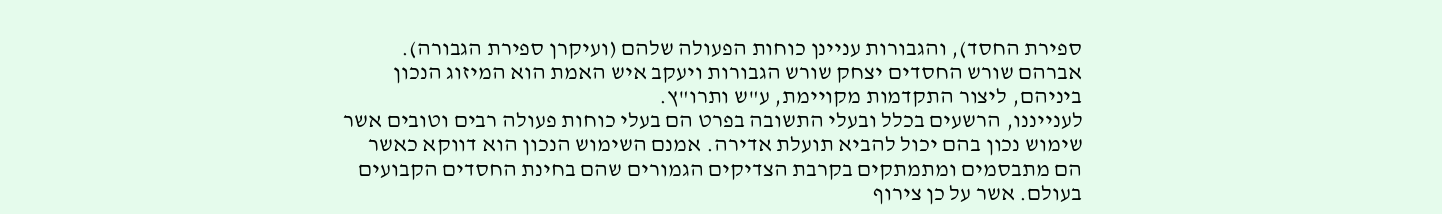ספירת החסד), והגבורות עניינן כוחות הפעולה שלהם (ועיקרן ספירת הגבורה). אברהם שורש החסדים יצחק שורש הגבורות ויעקב איש האמת הוא המיזוג הנכון ביניהם, ליצור התקדמות מקויימת, ע"ש ותרו"ץ.
לענייננו, הרשעים בכלל ובעלי התשובה בפרט הם בעלי כוחות פעולה רבים וטובים אשר שימוש נכון בהם יכול להביא תועלת אדירה. אמנם השימוש הנכון הוא דווקא כאשר הם מתבסמים ומתמתקים בקרבת הצדיקים הגמורים שהם בחינת החסדים הקבועים בעולם. אשר על כן צירוף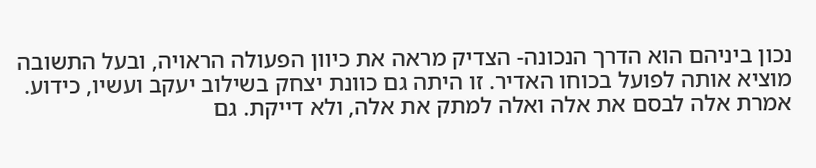נכון ביניהם הוא הדרך הנכונה- הצדיק מראה את כיוון הפעולה הראויה, ובעל התשובה מוציא אותה לפועל בכוחו האדיר. זו היתה גם כוונת יצחק בשילוב יעקב ועשיו, כידוע.
אמרת אלה לבסם את אלה ואלה למתק את אלה, ולא דייקת. גם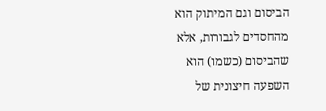הביסום וגם המיתוק הוא מהחסדים לגבורות, אלא שהביסום (כשמו) הוא השפעה חיצונית של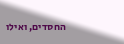החסדים, ואילו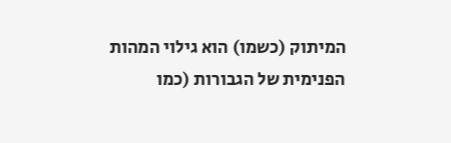המיתוק (כשמו) הוא גילוי המהות הפנימית של הגבורות (כמו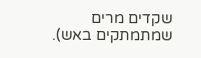שקדים מרים שמתמתקים באש).